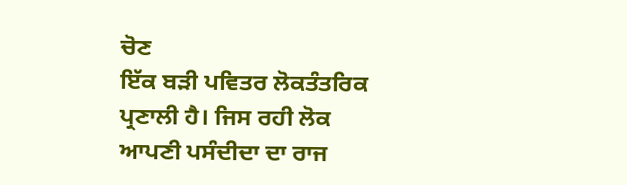ਚੋਣ
ਇੱਕ ਬੜੀ ਪਵਿਤਰ ਲੋਕਤੰਤਰਿਕ ਪ੍ਰਣਾਲੀ ਹੈ। ਜਿਸ ਰਹੀ ਲੋਕ ਆਪਣੀ ਪਸੰਦੀਦਾ ਦਾ ਰਾਜ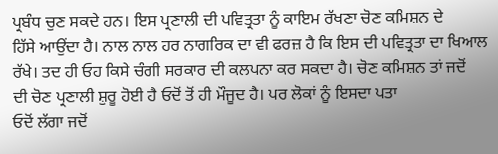ਪ੍ਰਬੰਧ ਚੁਣ ਸਕਦੇ ਹਨ। ਇਸ ਪ੍ਰਣਾਲੀ ਦੀ ਪਵਿਤ੍ਰਤਾ ਨੂੰ ਕਾਇਮ ਰੱਖਣਾ ਚੋਣ ਕਮਿਸ਼ਨ ਦੇ
ਹਿੱਸੇ ਆਉਂਦਾ ਹੈ। ਨਾਲ ਨਾਲ ਹਰ ਨਾਗਰਿਕ ਦਾ ਵੀ ਫਰਜ਼ ਹੈ ਕਿ ਇਸ ਦੀ ਪਵਿਤ੍ਰਤਾ ਦਾ ਖਿਆਲ
ਰੱਖੇ। ਤਦ ਹੀ ਓਹ ਕਿਸੇ ਚੰਗੀ ਸਰਕਾਰ ਦੀ ਕਲਪਨਾ ਕਰ ਸਕਦਾ ਹੈ। ਚੋਣ ਕਮਿਸ਼ਨ ਤਾਂ ਜਦੋਂ
ਦੀ ਚੋਣ ਪ੍ਰਣਾਲੀ ਸ਼ੁਰੂ ਹੋਈ ਹੈ ਓਦੋਂ ਤੋਂ ਹੀ ਮੌਜੂਦ ਹੈ। ਪਰ ਲੋਕਾਂ ਨੂੰ ਇਸਦਾ ਪਤਾ
ਓਦੋਂ ਲੱਗਾ ਜਦੋਂ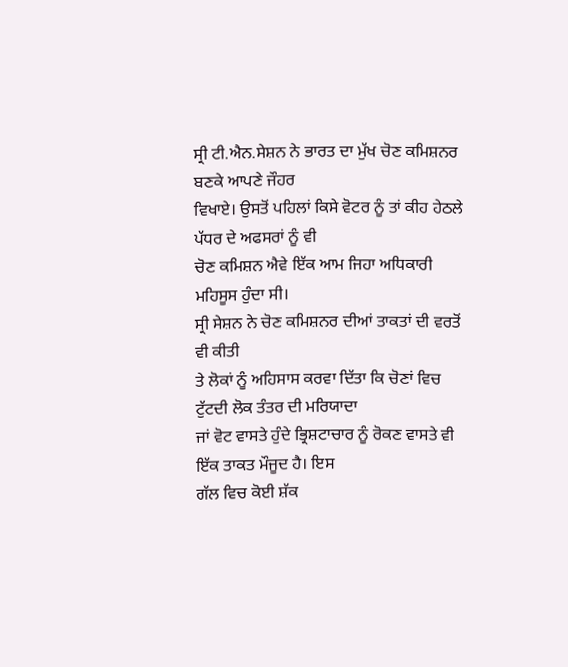ਸ੍ਰੀ ਟੀ.ਐਨ.ਸੇਸ਼ਨ ਨੇ ਭਾਰਤ ਦਾ ਮੁੱਖ ਚੋਣ ਕਮਿਸ਼ਨਰ ਬਣਕੇ ਆਪਣੇ ਜੌਹਰ
ਵਿਖਾਏ। ਉਸਤੋਂ ਪਹਿਲਾਂ ਕਿਸੇ ਵੋਟਰ ਨੂੰ ਤਾਂ ਕੀਹ ਹੇਠਲੇ ਪੱਧਰ ਦੇ ਅਫਸਰਾਂ ਨੂੰ ਵੀ
ਚੋਣ ਕਮਿਸ਼ਨ ਐਵੇ ਇੱਕ ਆਮ ਜਿਹਾ ਅਧਿਕਾਰੀ ਮਹਿਸੂਸ ਹੁੰਦਾ ਸੀ।
ਸ੍ਰੀ ਸੇਸ਼ਨ ਨੇ ਚੋਣ ਕਮਿਸ਼ਨਰ ਦੀਆਂ ਤਾਕਤਾਂ ਦੀ ਵਰਤੋਂ ਵੀ ਕੀਤੀ
ਤੇ ਲੋਕਾਂ ਨੂੰ ਅਹਿਸਾਸ ਕਰਵਾ ਦਿੱਤਾ ਕਿ ਚੋਣਾਂ ਵਿਚ ਟੁੱਟਦੀ ਲੋਕ ਤੰਤਰ ਦੀ ਮਰਿਯਾਦਾ
ਜਾਂ ਵੋਟ ਵਾਸਤੇ ਹੁੰਦੇ ਭ੍ਰਿਸ਼ਟਾਚਾਰ ਨੂੰ ਰੋਕਣ ਵਾਸਤੇ ਵੀ ਇੱਕ ਤਾਕਤ ਮੌਜੂਦ ਹੈ। ਇਸ
ਗੱਲ ਵਿਚ ਕੋਈ ਸ਼ੱਕ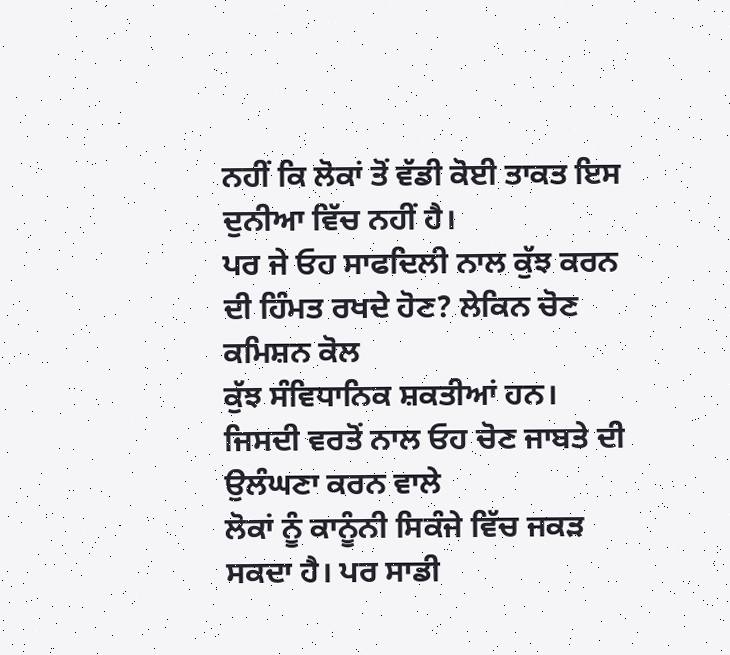ਨਹੀਂ ਕਿ ਲੋਕਾਂ ਤੋਂ ਵੱਡੀ ਕੋਈ ਤਾਕਤ ਇਸ ਦੁਨੀਆ ਵਿੱਚ ਨਹੀਂ ਹੈ।
ਪਰ ਜੇ ਓਹ ਸਾਫਦਿਲੀ ਨਾਲ ਕੁੱਝ ਕਰਨ ਦੀ ਹਿੰਮਤ ਰਖਦੇ ਹੋਣ? ਲੇਕਿਨ ਚੋਣ ਕਮਿਸ਼ਨ ਕੋਲ
ਕੁੱਝ ਸੰਵਿਧਾਨਿਕ ਸ਼ਕਤੀਆਂ ਹਨ। ਜਿਸਦੀ ਵਰਤੋਂ ਨਾਲ ਓਹ ਚੋਣ ਜਾਬਤੇ ਦੀ ਉਲੰਘਣਾ ਕਰਨ ਵਾਲੇ
ਲੋਕਾਂ ਨੂੰ ਕਾਨੂੰਨੀ ਸਿਕੰਜੇ ਵਿੱਚ ਜਕੜ ਸਕਦਾ ਹੈ। ਪਰ ਸਾਡੀ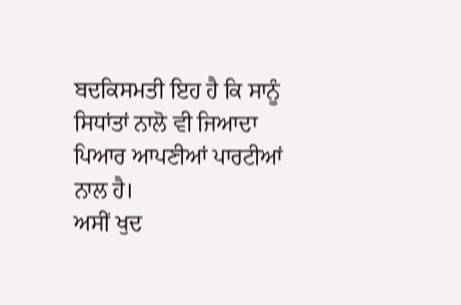ਬਦਕਿਸਮਤੀ ਇਹ ਹੈ ਕਿ ਸਾਨੂੰ
ਸਿਧਾਂਤਾਂ ਨਾਲੋ ਵੀ ਜਿਆਦਾ ਪਿਆਰ ਆਪਣੀਆਂ ਪਾਰਟੀਆਂ ਨਾਲ ਹੈ।
ਅਸੀਂ ਖੁਦ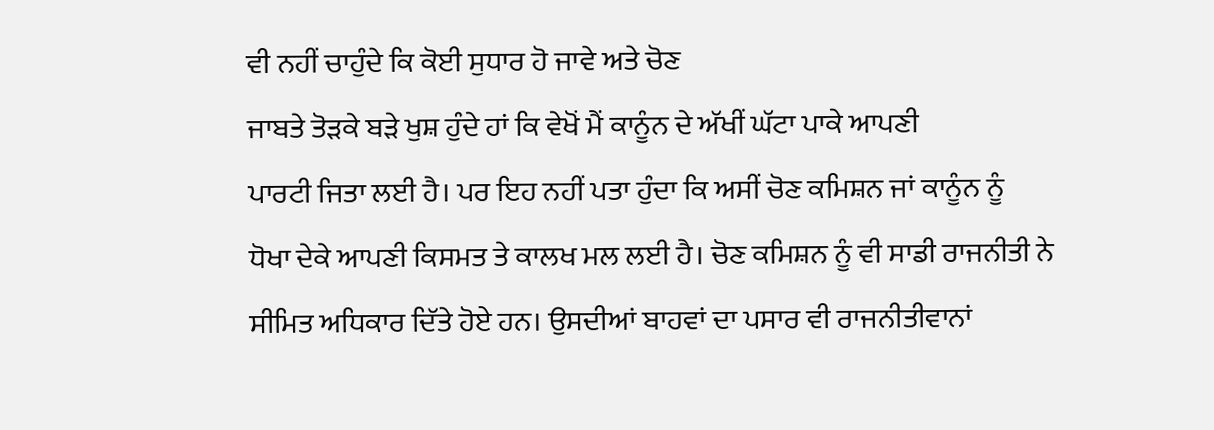ਵੀ ਨਹੀਂ ਚਾਹੁੰਦੇ ਕਿ ਕੋਈ ਸੁਧਾਰ ਹੋ ਜਾਵੇ ਅਤੇ ਚੋਣ
ਜਾਬਤੇ ਤੋੜਕੇ ਬੜੇ ਖੁਸ਼ ਹੁੰਦੇ ਹਾਂ ਕਿ ਵੇਖੋਂ ਮੈਂ ਕਾਨੂੰਨ ਦੇ ਅੱਖੀਂ ਘੱਟਾ ਪਾਕੇ ਆਪਣੀ
ਪਾਰਟੀ ਜਿਤਾ ਲਈ ਹੈ। ਪਰ ਇਹ ਨਹੀਂ ਪਤਾ ਹੁੰਦਾ ਕਿ ਅਸੀਂ ਚੋਣ ਕਮਿਸ਼ਨ ਜਾਂ ਕਾਨੂੰਨ ਨੂੰ
ਧੋਖਾ ਦੇਕੇ ਆਪਣੀ ਕਿਸਮਤ ਤੇ ਕਾਲਖ ਮਲ ਲਈ ਹੈ। ਚੋਣ ਕਮਿਸ਼ਨ ਨੂੰ ਵੀ ਸਾਡੀ ਰਾਜਨੀਤੀ ਨੇ
ਸੀਮਿਤ ਅਧਿਕਾਰ ਦਿੱਤੇ ਹੋਏ ਹਨ। ਉਸਦੀਆਂ ਬਾਹਵਾਂ ਦਾ ਪਸਾਰ ਵੀ ਰਾਜਨੀਤੀਵਾਨਾਂ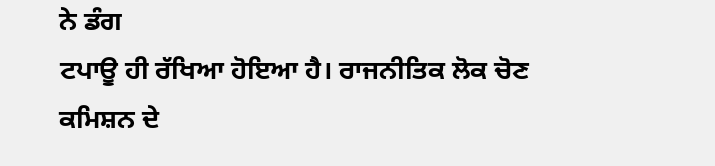ਨੇ ਡੰਗ
ਟਪਾਊ ਹੀ ਰੱਖਿਆ ਹੋਇਆ ਹੈ। ਰਾਜਨੀਤਿਕ ਲੋਕ ਚੋਣ ਕਮਿਸ਼ਨ ਦੇ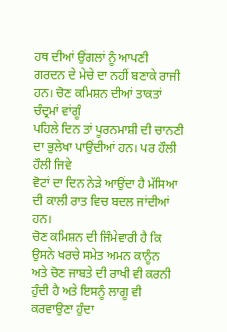ਹਥ ਦੀਆਂ ਉਂਗਲਾਂ ਨੂੰ ਆਪਣੀ
ਗਰਦਨ ਦੇ ਮੇਚੇ ਦਾ ਨਹੀਂ ਬਣਾਕੇ ਰਾਜੀ ਹਨ। ਚੋਣ ਕਮਿਸ਼ਨ ਦੀਆਂ ਤਾਕਤਾਂ ਚੰਦ੍ਰਮਾਂ ਵਾਂਗੂੰ
ਪਹਿਲੇ ਦਿਨ ਤਾਂ ਪੂਰਨਮਾਸ਼ੀ ਦੀ ਚਾਨਣੀ ਦਾ ਭੁਲੇਖਾ ਪਾਉਂਦੀਆਂ ਹਨ। ਪਰ ਹੌਲੀ ਹੌਲੀ ਜਿਵੇ
ਵੋਟਾਂ ਦਾ ਦਿਨ ਨੇੜੇ ਆਉਂਦਾ ਹੈ ਮੱਸਿਆ ਦੀ ਕਾਲੀ ਰਾਤ ਵਿਚ ਬਦਲ ਜਾਂਦੀਆਂ ਹਨ।
ਚੋਣ ਕਮਿਸ਼ਨ ਦੀ ਜਿੰਮੇਵਾਰੀ ਹੈ ਕਿ ਉਸਨੇ ਖਰਚੇ ਸਮੇਤ ਅਮਨ ਕਾਨੂੰਨ
ਅਤੇ ਚੋਣ ਜਾਬਤੇ ਦੀ ਰਾਖੀ ਵੀ ਕਰਨੀ ਹੁੰਦੀ ਹੈ ਅਤੇ ਇਸਨੂੰ ਲਾਗੂ ਵੀ ਕਰਵਾਉਣਾ ਹੁੰਦਾ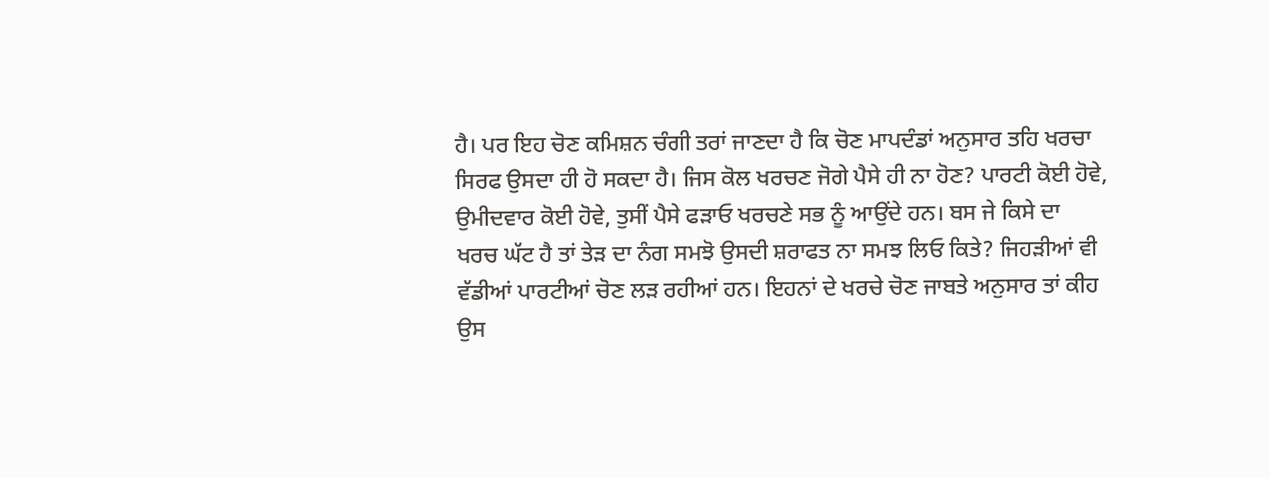ਹੈ। ਪਰ ਇਹ ਚੋਣ ਕਮਿਸ਼ਨ ਚੰਗੀ ਤਰਾਂ ਜਾਣਦਾ ਹੈ ਕਿ ਚੋਣ ਮਾਪਦੰਡਾਂ ਅਨੁਸਾਰ ਤਹਿ ਖਰਚਾ
ਸਿਰਫ ਉਸਦਾ ਹੀ ਹੋ ਸਕਦਾ ਹੈ। ਜਿਸ ਕੋਲ ਖਰਚਣ ਜੋਗੇ ਪੈਸੇ ਹੀ ਨਾ ਹੋਣ? ਪਾਰਟੀ ਕੋਈ ਹੋਵੇ,
ਉਮੀਦਵਾਰ ਕੋਈ ਹੋਵੇ, ਤੁਸੀਂ ਪੈਸੇ ਫੜਾਓ ਖਰਚਣੇ ਸਭ ਨੂੰ ਆਉਂਦੇ ਹਨ। ਬਸ ਜੇ ਕਿਸੇ ਦਾ
ਖਰਚ ਘੱਟ ਹੈ ਤਾਂ ਤੇੜ ਦਾ ਨੰਗ ਸਮਝੋ ਉਸਦੀ ਸ਼ਰਾਫਤ ਨਾ ਸਮਝ ਲਿਓ ਕਿਤੇ? ਜਿਹੜੀਆਂ ਵੀ
ਵੱਡੀਆਂ ਪਾਰਟੀਆਂ ਚੋਣ ਲੜ ਰਹੀਆਂ ਹਨ। ਇਹਨਾਂ ਦੇ ਖਰਚੇ ਚੋਣ ਜਾਬਤੇ ਅਨੁਸਾਰ ਤਾਂ ਕੀਹ
ਉਸ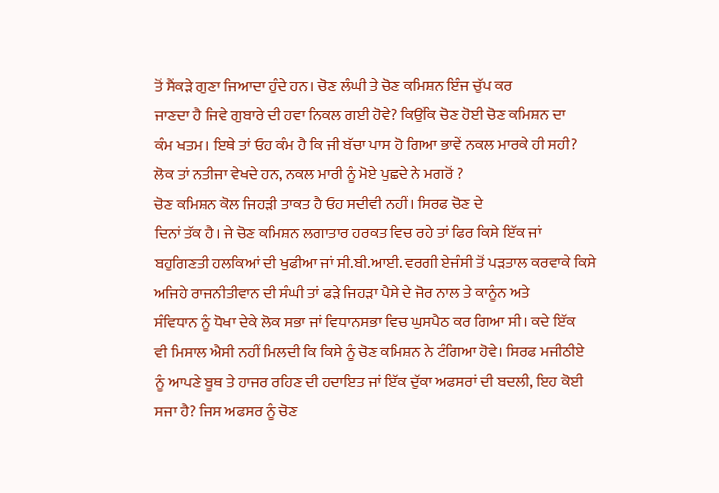ਤੋਂ ਸੈਂਕੜੇ ਗੁਣਾ ਜਿਆਦਾ ਹੁੰਦੇ ਹਨ। ਚੋਣ ਲੰਘੀ ਤੇ ਚੋਣ ਕਮਿਸ਼ਨ ਇੰਜ ਚੁੱਪ ਕਰ
ਜਾਣਦਾ ਹੈ ਜਿਵੇ ਗੁਬਾਰੇ ਦੀ ਹਵਾ ਨਿਕਲ ਗਈ ਹੋਵੇ? ਕਿਉਂਕਿ ਚੋਣ ਹੋਈ ਚੋਣ ਕਮਿਸ਼ਨ ਦਾ
ਕੰਮ ਖਤਮ। ਇਥੇ ਤਾਂ ਓਹ ਕੰਮ ਹੈ ਕਿ ਜੀ ਬੱਚਾ ਪਾਸ ਹੋ ਗਿਆ ਭਾਵੇਂ ਨਕਲ ਮਾਰਕੇ ਹੀ ਸਹੀ?
ਲੋਕ ਤਾਂ ਨਤੀਜਾ ਵੇਖਦੇ ਹਨ, ਨਕਲ ਮਾਰੀ ਨੂੰ ਮੋਏ ਪੁਛਦੇ ਨੇ ਮਗਰੋਂ ?
ਚੋਣ ਕਮਿਸ਼ਨ ਕੋਲ ਜਿਹੜੀ ਤਾਕਤ ਹੈ ਓਹ ਸਦੀਵੀ ਨਹੀਂ। ਸਿਰਫ ਚੋਣ ਦੇ
ਦਿਨਾਂ ਤੱਕ ਹੈ। ਜੇ ਚੋਣ ਕਮਿਸ਼ਨ ਲਗਾਤਾਰ ਹਰਕਤ ਵਿਚ ਰਹੇ ਤਾਂ ਫਿਰ ਕਿਸੇ ਇੱਕ ਜਾਂ
ਬਹੁਗਿਣਤੀ ਹਲਕਿਆਂ ਦੀ ਖੁਫੀਆ ਜਾਂ ਸੀ.ਬੀ.ਆਈ. ਵਰਗੀ ਏਜੰਸੀ ਤੋਂ ਪੜਤਾਲ ਕਰਵਾਕੇ ਕਿਸੇ
ਅਜਿਹੇ ਰਾਜਨੀਤੀਵਾਨ ਦੀ ਸੰਘੀ ਤਾਂ ਫੜੇ ਜਿਹੜਾ ਪੈਸੇ ਦੇ ਜੋਰ ਨਾਲ ਤੇ ਕਾਨੂੰਨ ਅਤੇ
ਸੰਵਿਧਾਨ ਨੂੰ ਧੋਖਾ ਦੇਕੇ ਲੋਕ ਸਭਾ ਜਾਂ ਵਿਧਾਨਸਭਾ ਵਿਚ ਘੁਸਪੈਠ ਕਰ ਗਿਆ ਸੀ। ਕਦੇ ਇੱਕ
ਵੀ ਮਿਸਾਲ ਐਸੀ ਨਹੀਂ ਮਿਲਦੀ ਕਿ ਕਿਸੇ ਨੂੰ ਚੋਣ ਕਮਿਸ਼ਨ ਨੇ ਟੰਗਿਆ ਹੋਵੇ। ਸਿਰਫ ਮਜੀਠੀਏ
ਨੂੰ ਆਪਣੇ ਬੂਥ ਤੇ ਹਾਜਰ ਰਹਿਣ ਦੀ ਹਦਾਇਤ ਜਾਂ ਇੱਕ ਦੁੱਕਾ ਅਫਸਰਾਂ ਦੀ ਬਦਲੀ, ਇਹ ਕੋਈ
ਸਜਾ ਹੈ? ਜਿਸ ਅਫਸਰ ਨੂੰ ਚੋਣ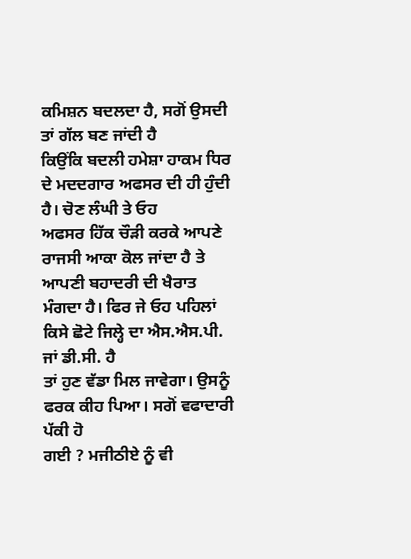ਕਮਿਸ਼ਨ ਬਦਲਦਾ ਹੈ, ਸਗੋਂ ਉਸਦੀ ਤਾਂ ਗੱਲ ਬਣ ਜਾਂਦੀ ਹੈ
ਕਿਉਂਕਿ ਬਦਲੀ ਹਮੇਸ਼ਾ ਹਾਕਮ ਧਿਰ ਦੇ ਮਦਦਗਾਰ ਅਫਸਰ ਦੀ ਹੀ ਹੁੰਦੀ ਹੈ। ਚੋਣ ਲੰਘੀ ਤੇ ਓਹ
ਅਫਸਰ ਹਿੱਕ ਚੌੜੀ ਕਰਕੇ ਆਪਣੇ ਰਾਜਸੀ ਆਕਾ ਕੋਲ ਜਾਂਦਾ ਹੈ ਤੇ ਆਪਣੀ ਬਹਾਦਰੀ ਦੀ ਖੈਰਾਤ
ਮੰਗਦਾ ਹੈ। ਫਿਰ ਜੇ ਓਹ ਪਹਿਲਾਂ ਕਿਸੇ ਛੋਟੇ ਜਿਲ੍ਹੇ ਦਾ ਐਸ.ਐਸ.ਪੀ. ਜਾਂ ਡੀ.ਸੀ. ਹੈ
ਤਾਂ ਹੁਣ ਵੱਡਾ ਮਿਲ ਜਾਵੇਗਾ। ਉਸਨੂੰ ਫਰਕ ਕੀਹ ਪਿਆ। ਸਗੋਂ ਵਫਾਦਾਰੀ ਪੱਕੀ ਹੋ
ਗਈ ? ਮਜੀਠੀਏ ਨੂੰ ਵੀ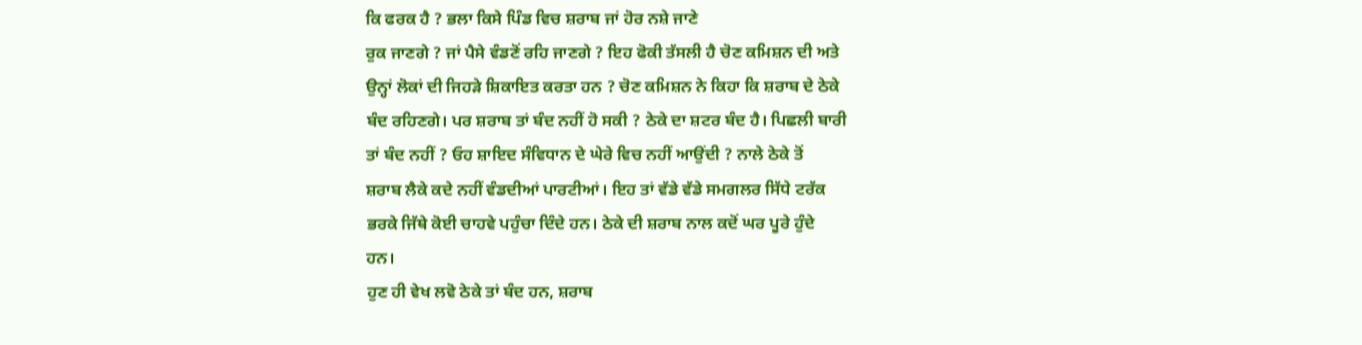ਕਿ ਫਰਕ ਹੈ ? ਭਲਾ ਕਿਸੇ ਪਿੰਡ ਵਿਚ ਸ਼ਰਾਬ ਜਾਂ ਹੋਰ ਨਸ਼ੇ ਜਾਣੇ
ਰੁਕ ਜਾਣਗੇ ? ਜਾਂ ਪੈਸੇ ਵੰਡਣੋਂ ਰਹਿ ਜਾਣਗੇ ? ਇਹ ਫੋਕੀ ਤੱਸਲੀ ਹੈ ਚੋਣ ਕਮਿਸ਼ਨ ਦੀ ਅਤੇ
ਉਨ੍ਹਾਂ ਲੋਕਾਂ ਦੀ ਜਿਹੜੇ ਸ਼ਿਕਾਇਤ ਕਰਤਾ ਹਨ ? ਚੋਣ ਕਮਿਸ਼ਨ ਨੇ ਕਿਹਾ ਕਿ ਸ਼ਰਾਬ ਦੇ ਠੇਕੇ
ਬੰਦ ਰਹਿਣਗੇ। ਪਰ ਸ਼ਰਾਬ ਤਾਂ ਬੰਦ ਨਹੀਂ ਹੋ ਸਕੀ ? ਠੇਕੇ ਦਾ ਸ਼ਟਰ ਬੰਦ ਹੈ। ਪਿਛਲੀ ਬਾਰੀ
ਤਾਂ ਬੰਦ ਨਹੀਂ ? ਓਹ ਸ਼ਾਇਦ ਸੰਵਿਧਾਨ ਦੇ ਘੇਰੇ ਵਿਚ ਨਹੀਂ ਆਉਂਦੀ ? ਨਾਲੇ ਠੇਕੇ ਤੋਂ
ਸ਼ਰਾਬ ਲੈਕੇ ਕਦੇ ਨਹੀਂ ਵੰਡਦੀਆਂ ਪਾਰਟੀਆਂ। ਇਹ ਤਾਂ ਵੱਡੇ ਵੱਡੇ ਸਮਗਲਰ ਸਿੱਧੇ ਟਰੱਕ
ਭਰਕੇ ਜਿੱਥੇ ਕੋਈ ਚਾਹਵੇ ਪਹੁੰਚਾ ਦਿੰਦੇ ਹਨ। ਠੇਕੇ ਦੀ ਸ਼ਰਾਬ ਨਾਲ ਕਦੋਂ ਘਰ ਪੂਰੇ ਹੁੰਦੇ
ਹਨ।
ਹੁਣ ਹੀ ਵੇਖ ਲਵੋ ਠੇਕੇ ਤਾਂ ਬੰਦ ਹਨ, ਸ਼ਰਾਬ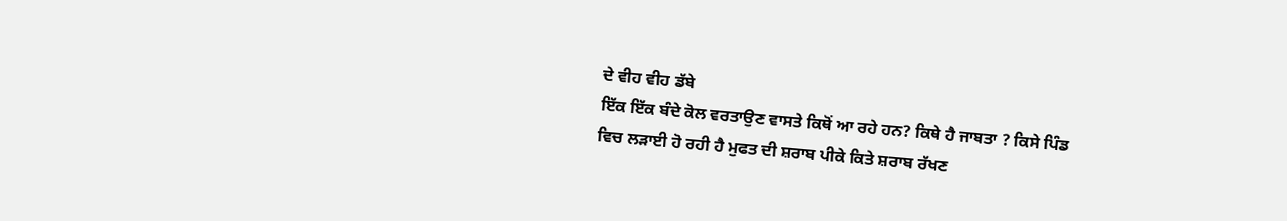ਦੇ ਵੀਹ ਵੀਹ ਡੱਬੇ
ਇੱਕ ਇੱਕ ਬੰਦੇ ਕੋਲ ਵਰਤਾਉਣ ਵਾਸਤੇ ਕਿਥੋਂ ਆ ਰਹੇ ਹਨ? ਕਿਥੇ ਹੈ ਜਾਬਤਾ ? ਕਿਸੇ ਪਿੰਡ
ਵਿਚ ਲੜਾਈ ਹੋ ਰਹੀ ਹੈ ਮੁਫਤ ਦੀ ਸ਼ਰਾਬ ਪੀਕੇ ਕਿਤੇ ਸ਼ਰਾਬ ਰੱਖਣ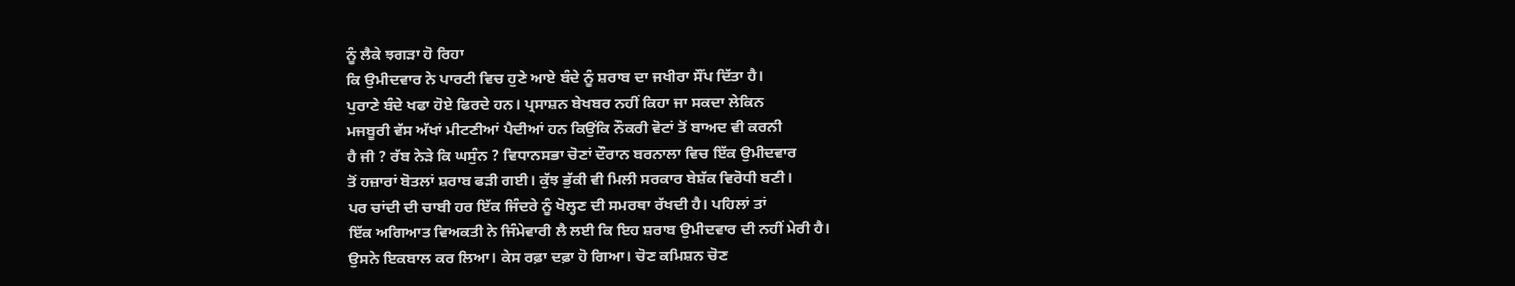ਨੂੰ ਲੈਕੇ ਝਗੜਾ ਹੋ ਰਿਹਾ
ਕਿ ਉਮੀਦਵਾਰ ਨੇ ਪਾਰਟੀ ਵਿਚ ਹੁਣੇ ਆਏ ਬੰਦੇ ਨੂੰ ਸ਼ਰਾਬ ਦਾ ਜਖੀਰਾ ਸੌਂਪ ਦਿੱਤਾ ਹੈ।
ਪੁਰਾਣੇ ਬੰਦੇ ਖਫਾ ਹੋਏ ਫਿਰਦੇ ਹਨ। ਪ੍ਰਸਾਸ਼ਨ ਬੇਖਬਰ ਨਹੀਂ ਕਿਹਾ ਜਾ ਸਕਦਾ ਲੇਕਿਨ
ਮਜਬੂਰੀ ਵੱਸ ਅੱਖਾਂ ਮੀਟਣੀਆਂ ਪੈਦੀਆਂ ਹਨ ਕਿਉਂਕਿ ਨੌਕਰੀ ਵੋਟਾਂ ਤੋਂ ਬਾਅਦ ਵੀ ਕਰਨੀ
ਹੈ ਜੀ ? ਰੱਬ ਨੇੜੇ ਕਿ ਘਸੁੰਨ ? ਵਿਧਾਨਸਭਾ ਚੋਣਾਂ ਦੌਰਾਨ ਬਰਨਾਲਾ ਵਿਚ ਇੱਕ ਉਮੀਦਵਾਰ
ਤੋਂ ਹਜ਼ਾਰਾਂ ਬੋਤਲਾਂ ਸ਼ਰਾਬ ਫੜੀ ਗਈ। ਕੁੱਝ ਭੁੱਕੀ ਵੀ ਮਿਲੀ ਸਰਕਾਰ ਬੇਸ਼ੱਕ ਵਿਰੋਧੀ ਬਣੀ।
ਪਰ ਚਾਂਦੀ ਦੀ ਚਾਬੀ ਹਰ ਇੱਕ ਜਿੰਦਰੇ ਨੂੰ ਖੋਲ੍ਹਣ ਦੀ ਸਮਰਥਾ ਰੱਖਦੀ ਹੈ। ਪਹਿਲਾਂ ਤਾਂ
ਇੱਕ ਅਗਿਆਤ ਵਿਅਕਤੀ ਨੇ ਜਿੰਮੇਵਾਰੀ ਲੈ ਲਈ ਕਿ ਇਹ ਸ਼ਰਾਬ ਉਮੀਦਵਾਰ ਦੀ ਨਹੀਂ ਮੇਰੀ ਹੈ।
ਉਸਨੇ ਇਕਬਾਲ ਕਰ ਲਿਆ। ਕੇਸ ਰਫ਼ਾ ਦਫ਼ਾ ਹੋ ਗਿਆ। ਚੋਣ ਕਮਿਸ਼ਨ ਚੋਣ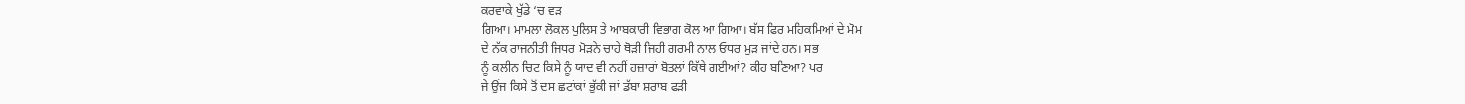ਕਰਵਾਕੇ ਖੁੱਡੇ ‘ਚ ਵੜ
ਗਿਆ। ਮਾਮਲਾ ਲੋਕਲ ਪੁਲਿਸ ਤੇ ਆਬਕਾਰੀ ਵਿਭਾਗ ਕੋਲ ਆ ਗਿਆ। ਬੱਸ ਫਿਰ ਮਹਿਕਮਿਆਂ ਦੇ ਮੋਮ
ਦੇ ਨੱਕ ਰਾਜਨੀਤੀ ਜਿਧਰ ਮੋੜਨੇ ਚਾਹੇ ਥੋੜੀ ਜਿਹੀ ਗਰਮੀ ਨਾਲ ਓਧਰ ਮੁੜ ਜਾਂਦੇ ਹਨ। ਸਭ
ਨੂੰ ਕਲੀਨ ਚਿਟ ਕਿਸੇ ਨੂੰ ਯਾਦ ਵੀ ਨਹੀਂ ਹਜ਼ਾਰਾਂ ਬੋਤਲਾਂ ਕਿੱਥੇ ਗਈਆਂ? ਕੀਹ ਬਣਿਆ? ਪਰ
ਜੇ ਉਂਜ ਕਿਸੇ ਤੋਂ ਦਸ ਛਟਾਂਕਾਂ ਭੁੱਕੀ ਜਾਂ ਡੱਬਾ ਸ਼ਰਾਬ ਫੜੀ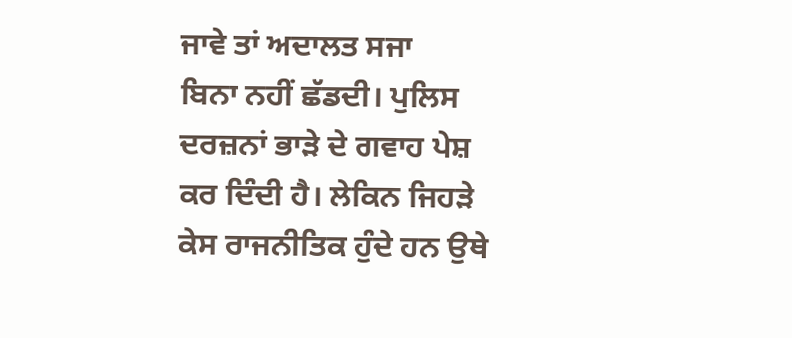ਜਾਵੇ ਤਾਂ ਅਦਾਲਤ ਸਜਾ
ਬਿਨਾ ਨਹੀਂ ਛੱਡਦੀ। ਪੁਲਿਸ ਦਰਜ਼ਨਾਂ ਭਾੜੇ ਦੇ ਗਵਾਹ ਪੇਸ਼ ਕਰ ਦਿੰਦੀ ਹੈ। ਲੇਕਿਨ ਜਿਹੜੇ
ਕੇਸ ਰਾਜਨੀਤਿਕ ਹੁੰਦੇ ਹਨ ਉਥੇ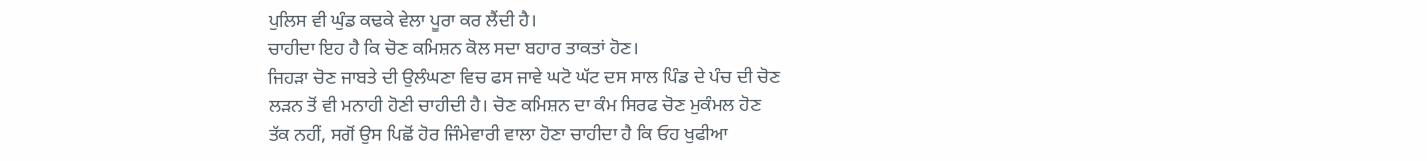ਪੁਲਿਸ ਵੀ ਘੁੰਡ ਕਢਕੇ ਵੇਲਾ ਪੂਰਾ ਕਰ ਲੈਂਦੀ ਹੈ।
ਚਾਹੀਦਾ ਇਹ ਹੈ ਕਿ ਚੋਣ ਕਮਿਸ਼ਨ ਕੋਲ ਸਦਾ ਬਹਾਰ ਤਾਕਤਾਂ ਹੋਣ।
ਜਿਹੜਾ ਚੋਣ ਜਾਬਤੇ ਦੀ ਉਲੰਘਣਾ ਵਿਚ ਫਸ ਜਾਵੇ ਘਟੋ ਘੱਟ ਦਸ ਸਾਲ ਪਿੰਡ ਦੇ ਪੰਚ ਦੀ ਚੋਣ
ਲੜਨ ਤੋਂ ਵੀ ਮਨਾਹੀ ਹੋਣੀ ਚਾਹੀਦੀ ਹੈ। ਚੋਣ ਕਮਿਸ਼ਨ ਦਾ ਕੰਮ ਸਿਰਫ ਚੋਣ ਮੁਕੰਮਲ ਹੋਣ
ਤੱਕ ਨਹੀਂ, ਸਗੋਂ ਉਸ ਪਿਛੋਂ ਹੋਰ ਜਿੰਮੇਵਾਰੀ ਵਾਲਾ ਹੋਣਾ ਚਾਹੀਦਾ ਹੈ ਕਿ ਓਹ ਖੁਫੀਆ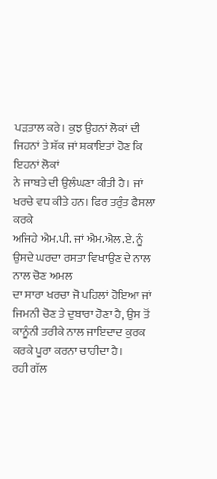ਪੜਤਾਲ ਕਰੇ। ਕੁਝ ਉਹਨਾਂ ਲੋਕਾਂ ਦੀ ਜਿਹਨਾਂ ਤੇ ਸ਼ੱਕ ਜਾਂ ਸ਼ਕਾਇਤਾਂ ਹੋਣ ਕਿ ਇਹਨਾਂ ਲੋਕਾਂ
ਨੇ ਜਾਬਤੇ ਦੀ ਉਲੰਘਣਾ ਕੀਤੀ ਹੈ। ਜਾਂ ਖਰਚੇ ਵਧ ਕੀਤੇ ਹਨ। ਫਿਰ ਤਰੁੰਤ ਫੈਸਲਾ ਕਰਕੇ
ਅਜਿਹੇ ਐਮ.ਪੀ. ਜਾਂ ਐਮ.ਐਲ.ਏ. ਨੂੰ ਉਸਦੇ ਘਰਦਾ ਰਸਤਾ ਵਿਖਾਉਣ ਦੇ ਨਾਲ ਨਾਲ ਚੋਣ ਅਮਲ
ਦਾ ਸਾਰਾ ਖਰਚਾ ਜੋ ਪਹਿਲਾਂ ਹੋਇਆ ਜਾਂ ਜਿਮਨੀ ਚੋਣ ਤੇ ਦੁਬਾਰਾ ਹੋਣਾ ਹੈ, ਉਸ ਤੋਂ
ਕਾਨੂੰਨੀ ਤਰੀਕੇ ਨਾਲ ਜਾਇਦਾਦ ਕੁਰਕ ਕਰਕੇ ਪੂਰਾ ਕਰਨਾ ਚਾਹੀਦਾ ਹੈ।
ਰਹੀ ਗੱਲ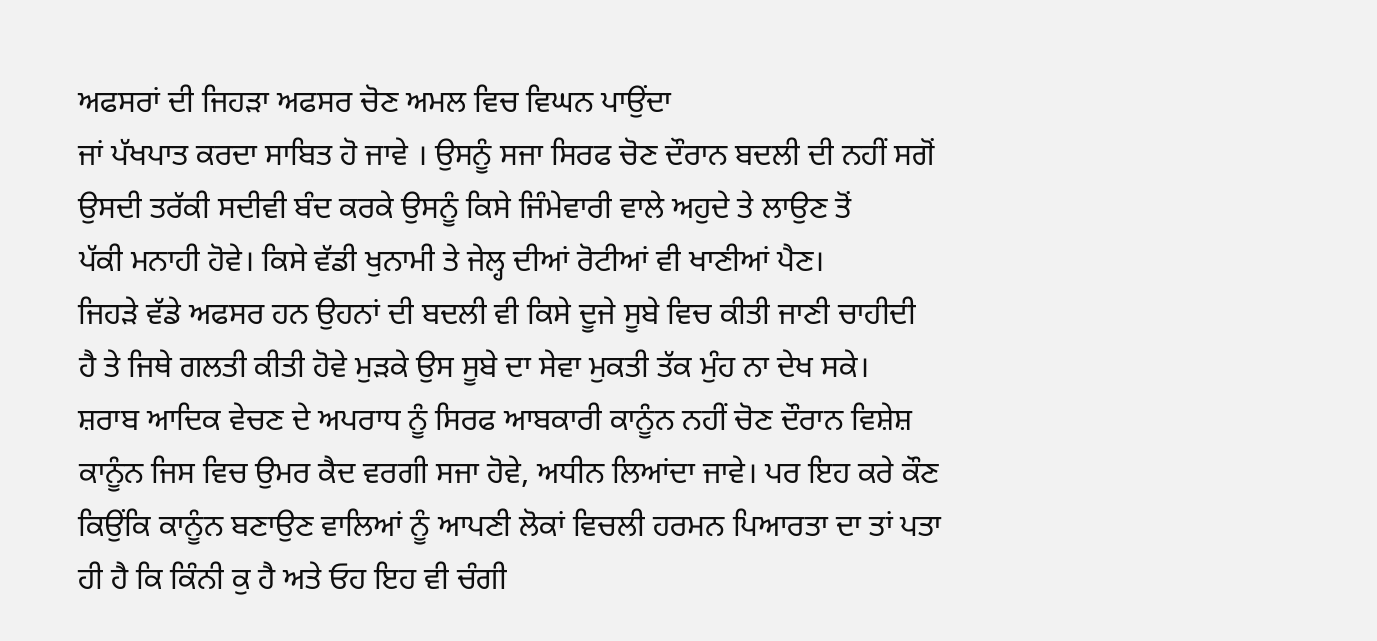ਅਫਸਰਾਂ ਦੀ ਜਿਹੜਾ ਅਫਸਰ ਚੋਣ ਅਮਲ ਵਿਚ ਵਿਘਨ ਪਾਉਂਦਾ
ਜਾਂ ਪੱਖਪਾਤ ਕਰਦਾ ਸਾਬਿਤ ਹੋ ਜਾਵੇ । ਉਸਨੂੰ ਸਜਾ ਸਿਰਫ ਚੋਣ ਦੌਰਾਨ ਬਦਲੀ ਦੀ ਨਹੀਂ ਸਗੋਂ
ਉਸਦੀ ਤਰੱਕੀ ਸਦੀਵੀ ਬੰਦ ਕਰਕੇ ਉਸਨੂੰ ਕਿਸੇ ਜਿੰਮੇਵਾਰੀ ਵਾਲੇ ਅਹੁਦੇ ਤੇ ਲਾਉਣ ਤੋਂ
ਪੱਕੀ ਮਨਾਹੀ ਹੋਵੇ। ਕਿਸੇ ਵੱਡੀ ਖੁਨਾਮੀ ਤੇ ਜੇਲ੍ਹ ਦੀਆਂ ਰੋਟੀਆਂ ਵੀ ਖਾਣੀਆਂ ਪੈਣ।
ਜਿਹੜੇ ਵੱਡੇ ਅਫਸਰ ਹਨ ਉਹਨਾਂ ਦੀ ਬਦਲੀ ਵੀ ਕਿਸੇ ਦੂਜੇ ਸੂਬੇ ਵਿਚ ਕੀਤੀ ਜਾਣੀ ਚਾਹੀਦੀ
ਹੈ ਤੇ ਜਿਥੇ ਗਲਤੀ ਕੀਤੀ ਹੋਵੇ ਮੁੜਕੇ ਉਸ ਸੂਬੇ ਦਾ ਸੇਵਾ ਮੁਕਤੀ ਤੱਕ ਮੁੰਹ ਨਾ ਦੇਖ ਸਕੇ।
ਸ਼ਰਾਬ ਆਦਿਕ ਵੇਚਣ ਦੇ ਅਪਰਾਧ ਨੂੰ ਸਿਰਫ ਆਬਕਾਰੀ ਕਾਨੂੰਨ ਨਹੀਂ ਚੋਣ ਦੌਰਾਨ ਵਿਸ਼ੇਸ਼
ਕਾਨੂੰਨ ਜਿਸ ਵਿਚ ਉਮਰ ਕੈਦ ਵਰਗੀ ਸਜਾ ਹੋਵੇ, ਅਧੀਨ ਲਿਆਂਦਾ ਜਾਵੇ। ਪਰ ਇਹ ਕਰੇ ਕੌਣ
ਕਿਉਂਕਿ ਕਾਨੂੰਨ ਬਣਾਉਣ ਵਾਲਿਆਂ ਨੂੰ ਆਪਣੀ ਲੋਕਾਂ ਵਿਚਲੀ ਹਰਮਨ ਪਿਆਰਤਾ ਦਾ ਤਾਂ ਪਤਾ
ਹੀ ਹੈ ਕਿ ਕਿੰਨੀ ਕੁ ਹੈ ਅਤੇ ਓਹ ਇਹ ਵੀ ਚੰਗੀ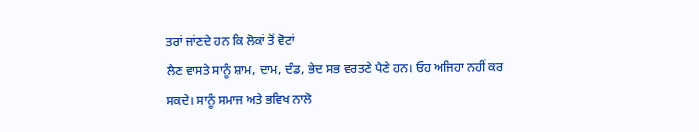ਤਰਾਂ ਜਾਂਣਦੇ ਹਨ ਕਿ ਲੋਕਾਂ ਤੋਂ ਵੋਟਾਂ
ਲੈਣ ਵਾਸਤੇ ਸਾਨੂੰ ਸ਼ਾਮ, ਦਾਮ, ਦੰਡ, ਭੇਦ ਸਭ ਵਰਤਣੇ ਪੈਣੇ ਹਨ। ਓਹ ਅਜਿਹਾ ਨਹੀਂ ਕਰ
ਸਕਦੇ। ਸਾਨੂੰ ਸਮਾਜ ਅਤੇ ਭਵਿਖ ਨਾਲੋ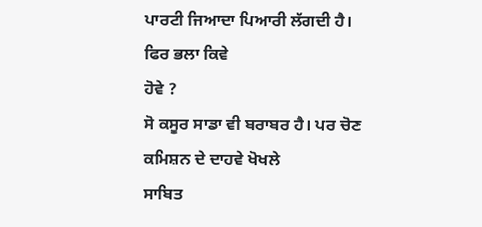ਪਾਰਟੀ ਜਿਆਦਾ ਪਿਆਰੀ ਲੱਗਦੀ ਹੈ। ਫਿਰ ਭਲਾ ਕਿਵੇ
ਹੋਵੇ ?
ਸੋ ਕਸੂਰ ਸਾਡਾ ਵੀ ਬਰਾਬਰ ਹੈ। ਪਰ ਚੋਣ ਕਮਿਸ਼ਨ ਦੇ ਦਾਹਵੇ ਖੋਖਲੇ
ਸਾਬਿਤ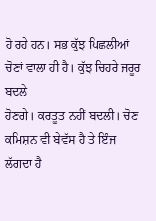ਹੋ ਰਹੇ ਹਨ। ਸਭ ਕੁੱਝ ਪਿਛਲੀਆਂ ਚੋਣਾਂ ਵਾਲਾ ਹੀ ਹੈ। ਕੁੱਝ ਚਿਹਰੇ ਜਰੂਰ ਬਦਲੇ
ਹੋਣਗੇ। ਕਰਤੂਤ ਨਹੀਂ ਬਦਲੀ। ਚੋਣ ਕਮਿਸ਼ਨ ਵੀ ਬੇਵੱਸ ਹੈ ਤੇ ਇੰਜ ਲੱਗਦਾ ਹੈ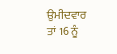ਉਮੀਦਵਾਰ
ਤਾਂ 16 ਨੂੰ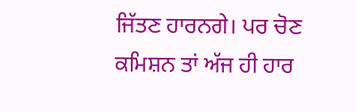ਜਿੱਤਣ ਹਾਰਨਗੇ। ਪਰ ਚੋਣ ਕਮਿਸ਼ਨ ਤਾਂ ਅੱਜ ਹੀ ਹਾਰ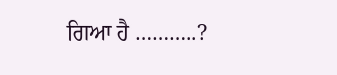ਗਿਆ ਹੈ ………..?